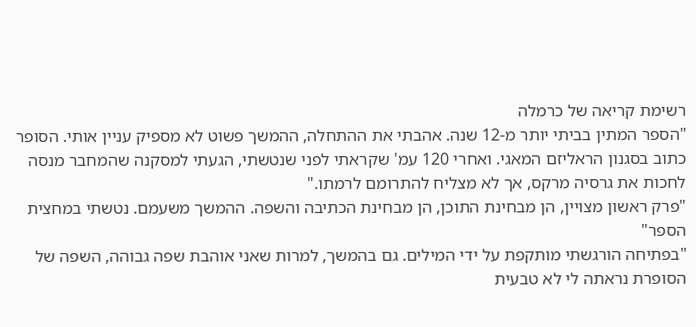רשימת קריאה של כרמלה
"הספר המתין בביתי יותר מ-12 שנה. אהבתי את ההתחלה, ההמשך פשוט לא מספיק עניין אותי. הסופר כתוב בסגנון הראליזם המאגי. ואחרי 120 עמ' שקראתי לפני שנטשתי, הגעתי למסקנה שהמחבר מנסה לחכות את גרסיה מרקס, אך לא מצליח להתרומם לרמתו."
"פרק ראשון מצויין, הן מבחינת התוכן, הן מבחינת הכתיבה והשפה. ההמשך משעמם. נטשתי במחצית הספר"
"בפתיחה הורגשתי מותקפת על ידי המילים. גם בהמשך, למרות שאני אוהבת שפה גבוהה, השפה של הסופרת נראתה לי לא טבעית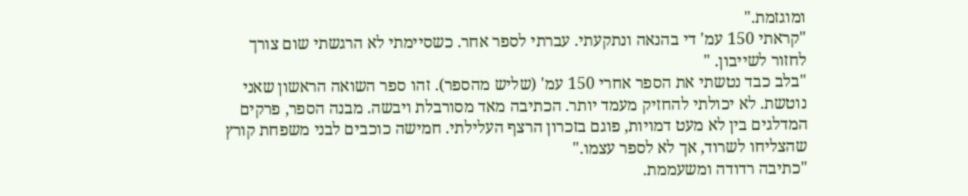ומוגזמת."
"קראתי 150 עמ' די בהנאה ונתקעתי. עברתי לספר אחר. כשסיימתי לא הרגשתי שום צורך לחזור לשייבון. "
"בלב כבד נטשתי את הספר אחרי 150 עמ' (שליש מהספר). זהו ספר השואה הראשון שאני נוטשת. לא יכולתי להחזיק מעמד יותר. הכתיבה מאד מסורבלת ויבשה. מבנה הספר, פרקים המדלגים בין לא מעט דמויות, פוגם בזכרון הרצף העלילתי. חמישה כוכבים לבני משפחת קורץ שהצליחו לשרוד, אך לא לספר עצמו."
"כתיבה רדודה ומשעממת.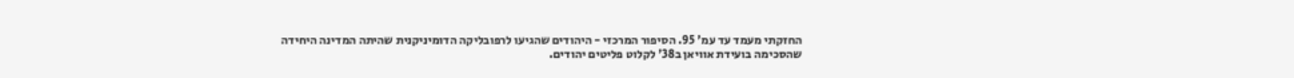החזקתי מעמד עד עמ' 95. הסיפור המרכזי - היהודים שהגיעו לרפובליקה הדומיניקנית שהיתה המדינה היחידה שהסכימה בועידת אוויאן ב38' לקלוט פליטים יהודים.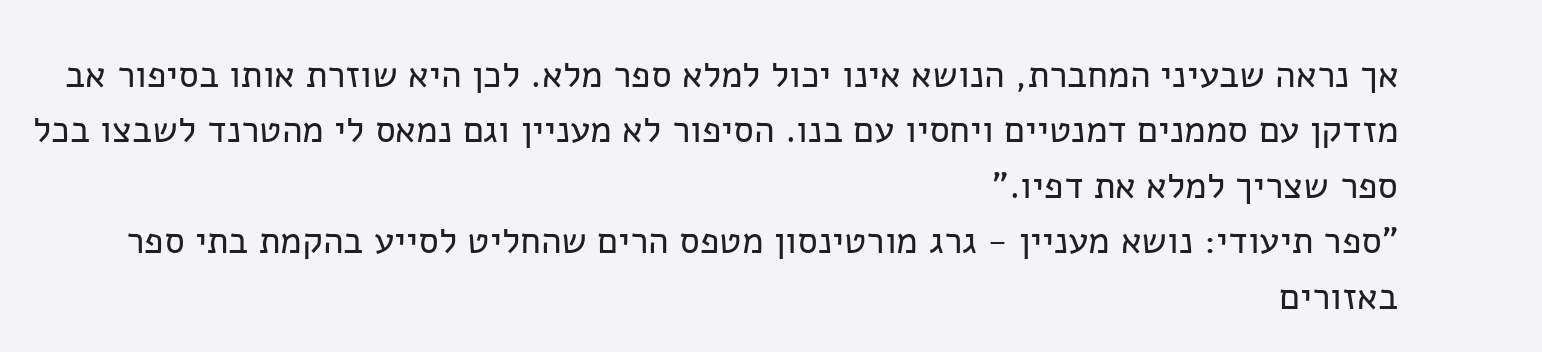אך נראה שבעיני המחברת, הנושא אינו יכול למלא ספר מלא. לכן היא שוזרת אותו בסיפור אב מזדקן עם סממנים דמנטיים ויחסיו עם בנו. הסיפור לא מעניין וגם נמאס לי מהטרנד לשבצו בכל ספר שצריך למלא את דפיו."
"ספר תיעודי: נושא מעניין - גרג מורטינסון מטפס הרים שהחליט לסייע בהקמת בתי ספר באזורים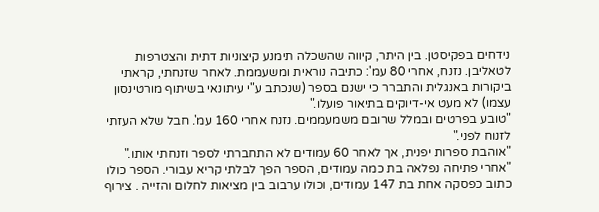נידחים בפקיסטן. בין היתר, קיווה שהשכלה תימנע קיצוניות דתית והצטרפות לטאליבן. נזנח, אחרי 80 עמ': כתיבה נוראית ומשעממת. לאחר שזנחתי, קראתי ביקורות באנגלית והתברר כי ישנם בספר (שנכתב ע"י עיתונאי בשיתוף מורטינסון עצמו) לא מעט אי-דיוקים בתיאור פועלו."
"טובע בפרטים ובמלל שרובם משמעממים. נזנח אחרי 160 עמ'. חבל שלא העזתי לזנוח לפני."
"אוהבת ספרות יפנית, אך לאחר 60 עמודים לא התחברתי לספר וזנחתי אותו."
"אחרי פתיחה נפלאה בת כמה עמודים, הספר הפך לבלתי קריא עבורי. הספר כולו כתוב כפסקה אחת בת 147 עמודים, וכולו ערבוב בין מציאות לחלום והזייה . צירוף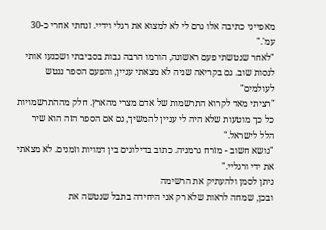מאפייני כתיבה אלו גרם לי לא למצוא את רגלי וידיי. זנחתי אחרי כ-30 עמ'."
"לאחר שנטשתי פעם ראשונה, הורמו הרבה גבות בסביבתי ושכנעו אותי לנסות שוב. גם בקריאה שניה לא מצאתי עניין, והפעם הספר ננטש לעולמים"
"רציתי מאד לקרוא התרשמות של אדם מצרי מהארץ. חלק מההתרשמויות כל כך מוטעות שלא היה לי עניין להמשיך, גם אם הספר הזה הוא שיר הלל לישראל."
"נושא חשוב - מזרח גרמניה. כתוב בדילוגים בין דמויות וזמנים. לא מצאתי את ידי ורגליי."
ניתן לסמן ולהעתיק את הרשימה
ובכן, שמחה לראות שלא רק אני היחידה בתבל שנטשה את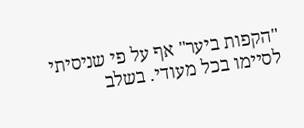"הקפות ביער" אף על פי שניסיתי לסיימו בכל מעודי. בשלב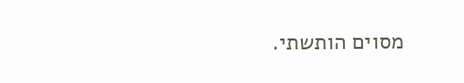מסוים הותשתי.